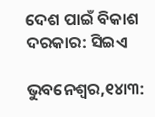ଦେଶ ପାଇଁ ବିକାଶ ଦରକାର: ସିଇଏ

ଭୁବନେଶ୍ୱର,୧୪ା୩: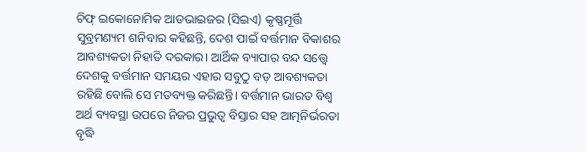ଚିଫ୍‌ ଇକୋନୋମିକ ଆଡଭାଇଜର (ସିଇଏ) କୃଷ୍ଣମୂର୍ତ୍ତି ସୁବ୍ରମଣ୍ୟମ ଶନିବାର କହିଛନ୍ତି, ଦେଶ ପାଇଁ ବର୍ତ୍ତମାନ ବିକାଶର ଆବଶ୍ୟକତା ନିହାତି ଦରକାର। ଆର୍ଥିକ ବ୍ୟାପାର ବନ୍ଦ ସତ୍ତ୍ୱେ ଦେଶକୁ ବର୍ତ୍ତମାନ ସମୟର ଏହାର ସବୁଠୁ ବଡ଼ ଆବଶ୍ୟକତା ରହିଛି ବୋଲି ସେ ମତବ୍ୟକ୍ତ କରିଛନ୍ତି। ବର୍ତ୍ତମାନ ଭାରତ ବିଶ୍ୱ ଅର୍ଥ ବ୍ୟବସ୍ଥା ଉପରେ ନିଜର ପ୍ରଭୁତ୍ୱ ବିସ୍ତାର ସହ ଆତ୍ମନିର୍ଭରତା ବୃଦ୍ଧି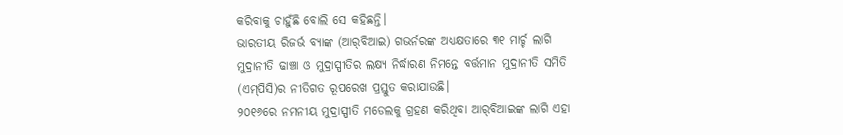କରିବାକୁ ଚାହୁଁଛି ବୋଲି ସେ କହିଛନ୍ତି।
ଭାରତୀୟ ରିଜର୍ଭ ବ୍ୟାଙ୍କ (ଆର୍‌ବିଆଇ) ଗଭର୍ନରଙ୍କ ଅଧ୍ୟକ୍ଷତାରେ ୩୧ ମାର୍ଚ୍ଚ ଲାଗି ମୁଦ୍ରାନୀତି ଢାଞ୍ଚା ଓ ମୁଦ୍ରାସ୍ପୀତିର ଲକ୍ଷ୍ୟ ନିର୍ଦ୍ଧାରଣ ନିମନ୍ତେ ବର୍ତ୍ତମାନ ମୁଦ୍ରାନୀତି ସମିତି (ଏମ୍‌ପିସି)ର ନୀତିଗତ ରୂପରେଖ ପ୍ରସ୍ତୁତ କରାଯାଉଛି।
୨୦୧୬ରେ ନମନୀୟ ମୁଦ୍ରାସ୍ପୀତି ମଡେଲକୁ ଗ୍ରହଣ କରିଥିବା ଆର୍‌ବିଆଇଙ୍କ ଲାଗି ଏହା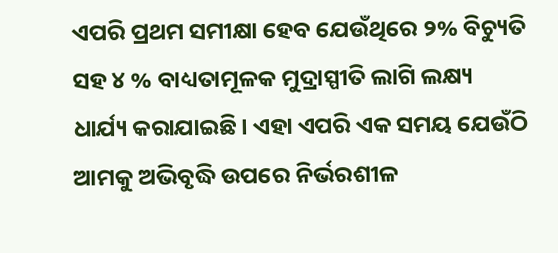ଏପରି ପ୍ରଥମ ସମୀକ୍ଷା ହେବ ଯେଉଁଥିରେ ୨% ବିଚ୍ୟୁତି ସହ ୪ % ବାଧ୍ୟତାମୂଳକ ମୁଦ୍ରାସ୍ପୀତି ଲାଗି ଲକ୍ଷ୍ୟ ଧାର୍ଯ୍ୟ କରାଯାଇଛି। ଏହା ଏପରି ଏକ ସମୟ ଯେଉଁଠି ଆମକୁ ଅଭିବୃଦ୍ଧି ଉପରେ ନିର୍ଭରଶୀଳ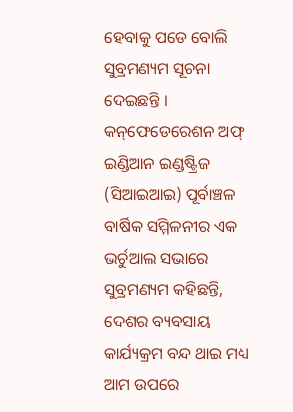ହେବାକୁ ପଡେ ବୋଲି ସୁବ୍ରମଣ୍ୟମ ସୂଚନା ଦେଇଛନ୍ତି ।
କନ୍‌ଫେଡେରେଶନ ଅଫ୍‌ ଇଣ୍ଡିଆନ ଇଣ୍ଡଷ୍ଟ୍ରିଜ (ସିଆଇଆଇ) ପୂର୍ବାଞ୍ଚଳ ବାର୍ଷିକ ସମ୍ମିଳନୀର ଏକ ଭର୍ଚୁଆଲ ସଭାରେ ସୁବ୍ରମଣ୍ୟମ କହିଛନ୍ତି, ଦେଶର ବ୍ୟବସାୟ କାର୍ଯ୍ୟକ୍ରମ ବନ୍ଦ ଥାଇ ମଧ୍ୟ ଆମ ଉପରେ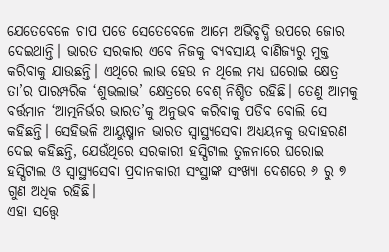ଯେତେବେଳେ ଚାପ ପଡେ ସେତେବେଳେ ଆମେ ଅଭିବୃଦ୍ଧି ଉପରେ ଜୋର ଦେଇଥାନ୍ତି। ଭାରତ ସରକାର ଏବେ ନିଜକୁ ବ୍ୟବସାୟ ବାଣିଜ୍ୟରୁ ମୁକ୍ତ କରିବାକୁ ଯାଉଛନ୍ତି। ଏଥିରେ ଲାଭ ହେଉ ନ ଥିଲେ ମଧ୍ୟ ଘରୋଇ କ୍ଷେତ୍ର ତା’ର ପାରମ୍ପରିକ ‘ଶୁଭଲାଭ’ କ୍ଷେତ୍ରରେ ବେଶ୍‌ ନିଶ୍ଚିତ ରହିଛି। ତେଣୁ ଆମକୁ ବର୍ତ୍ତମାନ ‘ଆତ୍ମନିର୍ଭର ଭାରତ’କୁ ଅନୁଭବ କରିବାକୁ ପଡିବ ବୋଲି ସେ କହିଛନ୍ତି। ସେହିଭଳି ଆୟୁଷ୍ମାନ ଭାରତ ସ୍ବାସ୍ଥ୍ୟସେବା ଅଧ୍ୟୟନକୁ ଉଦାହରଣ ଦେଇ କହିଛନ୍ତି, ଯେଉଁଥିରେ ସରକାରୀ ହସ୍ପିଟାଲ ତୁଳନାରେ ଘରୋଇ ହସ୍ପିଟାଲ ଓ ସ୍ବାସ୍ଥ୍ୟସେବା ପ୍ରଦାନକାରୀ ସଂସ୍ଥାଙ୍କ ସଂଖ୍ୟା ଦେଶରେ ୬ ରୁ ୭ ଗୁଣ ଅଧିକ ରହିଛି।
ଏହା ସତ୍ତ୍ୱେ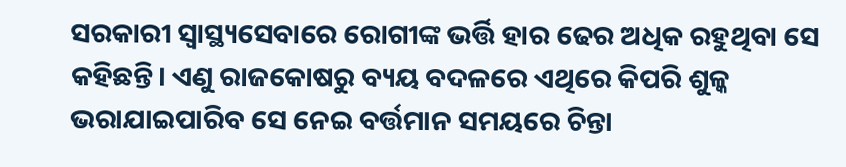ସରକାରୀ ସ୍ବାସ୍ଥ୍ୟସେବାରେ ରୋଗୀଙ୍କ ଭର୍ତ୍ତି ହାର ଢେର ଅଧିକ ରହୁଥିବା ସେ କହିଛନ୍ତି। ଏଣୁ ରାଜକୋଷରୁ ବ୍ୟୟ ବଦଳରେ ଏଥିରେ କିପରି ଶୁଳ୍କ ଭରାଯାଇପାରିବ ସେ ନେଇ ବର୍ତ୍ତମାନ ସମୟରେ ଚିନ୍ତା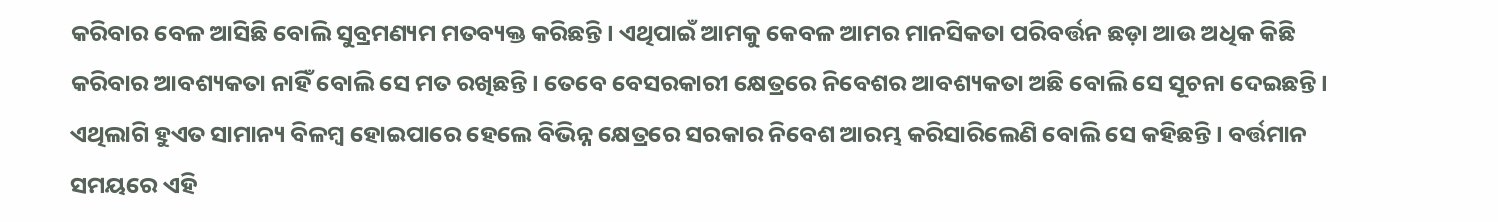କରିବାର ବେଳ ଆସିଛି ବୋଲି ସୁବ୍ରମଣ୍ୟମ ମତବ୍ୟକ୍ତ କରିଛନ୍ତି। ଏଥିପାଇଁ ଆମକୁ କେବଳ ଆମର ମାନସିକତା ପରିବର୍ତ୍ତନ ଛଡ଼ା ଆଉ ଅଧିକ କିଛି କରିବାର ଆବଶ୍ୟକତା ନାହିଁ ବୋଲି ସେ ମତ ରଖିଛନ୍ତି। ତେବେ ବେସରକାରୀ କ୍ଷେତ୍ରରେ ନିବେଶର ଆବଶ୍ୟକତା ଅଛି ବୋଲି ସେ ସୂଚନା ଦେଇଛନ୍ତି। ଏଥିଲାଗି ହୁଏତ ସାମାନ୍ୟ ବିଳମ୍ବ ହୋଇପାରେ ହେଲେ ବିଭିନ୍ନ କ୍ଷେତ୍ରରେ ସରକାର ନିବେଶ ଆରମ୍ଭ କରିସାରିଲେଣି ବୋଲି ସେ କହିଛନ୍ତି। ବର୍ତ୍ତମାନ ସମୟରେ ଏହି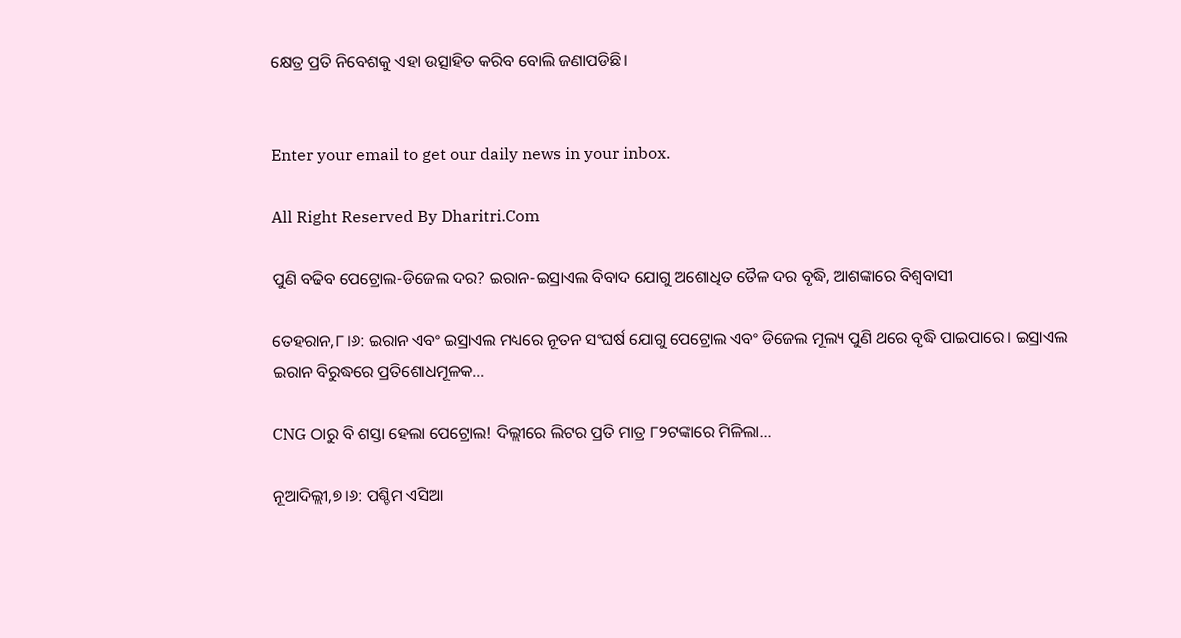କ୍ଷେତ୍ର ପ୍ରତି ନିବେଶକୁ ଏହା ଉତ୍ସାହିତ କରିବ ବୋଲି ଜଣାପଡିଛି।


Enter your email to get our daily news in your inbox.

All Right Reserved By Dharitri.Com

ପୁଣି ବଢିବ ପେଟ୍ରୋଲ-ଡିଜେଲ ଦର? ଇରାନ-ଇସ୍ରାଏଲ ବିବାଦ ଯୋଗୁ ଅଶୋଧିତ ତୈଳ ଦର ବୃଦ୍ଧି, ଆଶଙ୍କାରେ ବିଶ୍ୱବାସୀ

ତେହରାନ,୮।୬: ଇରାନ ଏବଂ ଇସ୍ରାଏଲ ମଧ୍ୟରେ ନୂତନ ସଂଘର୍ଷ ଯୋଗୁ ପେଟ୍ରୋଲ ଏବଂ ଡିଜେଲ ମୂଲ୍ୟ ପୁଣି ଥରେ ବୃଦ୍ଧି ପାଇପାରେ। ଇସ୍ରାଏଲ ଇରାନ ବିରୁଦ୍ଧରେ ପ୍ରତିଶୋଧମୂଳକ…

CNG ଠାରୁ ବି ଶସ୍ତା ହେଲା ପେଟ୍ରୋଲ! ଦିଲ୍ଲୀରେ ଲିଟର ପ୍ରତି ମାତ୍ର ୮୨ଟଙ୍କାରେ ମିଳିଲା…

ନୂଆଦିଲ୍ଲୀ,୭।୬: ପଶ୍ଚିମ ଏସିଆ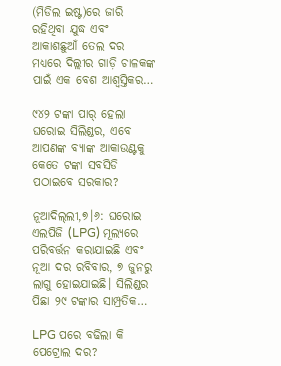(ମିଡିଲ ଇଷ୍ଟ)ରେ ଜାରି ରହିଥିବା ଯୁଦ୍ଧ ଏବଂ ଆକାଶଛୁଆଁ ତେଲ ଦର ମଧ୍ୟରେ ଦିଲ୍ଲୀର ଗାଡ଼ି ଚାଳକଙ୍କ ପାଇଁ ଏକ ବେଶ ଆଶ୍ୱସ୍ତିକର…

୯୪୨ ଟଙ୍କା ପାର୍‌ ହେଲା ଘରୋଇ ସିଲିଣ୍ଡର, ଏବେ ଆପଣଙ୍କ ବ୍ୟାଙ୍କ ଆକାଉଣ୍ଟକୁ କେତେ ଟଙ୍କା ସବସିଡି ପଠାଇବେ ସରକାର?

ନୂଆଦିଲ୍‌ଲୀ,୭।୬: ଘରୋଇ ଏଲପିଜି (LPG) ମୂଲ୍ୟରେ ପରିବର୍ତ୍ତନ କରାଯାଇଛି ଏବଂ ନୂଆ ଦର ରବିବାର, ୭ ଜୁନରୁ ଲାଗୁ ହୋଇଯାଇଛି। ସିଲିଣ୍ଡର ପିଛା ୨୯ ଟଙ୍କାର ସାମ୍ପ୍ରତିକ…

LPG ପରେ ବଢିଲା କି ପେଟ୍ରୋଲ ଦର?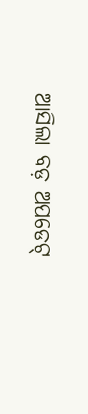ଆସିଲା ବଡ଼ ଅପଡେଟ୍‌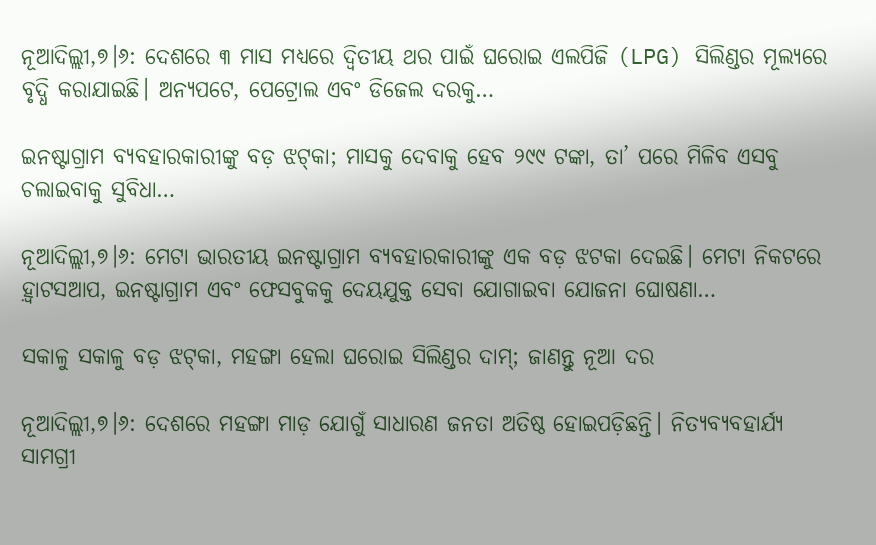ନୂଆଦିଲ୍ଲୀ,୭।୬: ଦେଶରେ ୩ ମାସ ମଧ୍ୟରେ ଦ୍ୱିତୀୟ ଥର ପାଇଁ ଘରୋଇ ଏଲପିଜି (LPG) ସିଲିଣ୍ଡର ମୂଲ୍ୟରେ ବୃଦ୍ଧି କରାଯାଇଛି। ଅନ୍ୟପଟେ, ପେଟ୍ରୋଲ ଏବଂ ଡିଜେଲ ଦରକୁ…

ଇନଷ୍ଟାଗ୍ରାମ ବ୍ୟବହାରକାରୀଙ୍କୁ ବଡ଼ ଝଟ୍‌କା; ମାସକୁ ଦେବାକୁ ହେବ ୨୯୯ ଟଙ୍କା, ତା’ ପରେ ମିଳିବ ଏସବୁ ଚଲାଇବାକୁ ସୁବିଧା…

ନୂଆଦିଲ୍ଲୀ,୭।୬: ମେଟା ଭାରତୀୟ ଇନଷ୍ଟାଗ୍ରାମ ବ୍ୟବହାରକାରୀଙ୍କୁ ଏକ ବଡ଼ ଝଟକା ଦେଇଛି। ମେଟା ନିକଟରେ ହ଼୍ବାଟସଆପ, ଇନଷ୍ଟାଗ୍ରାମ ଏବଂ ଫେସବୁକକୁ ଦେୟଯୁକ୍ତ ସେବା ଯୋଗାଇବା ଯୋଜନା ଘୋଷଣା…

ସକାଳୁ ସକାଳୁ ବଡ଼ ଝଟ୍‌କା, ମହଙ୍ଗା ହେଲା ଘରୋଇ ସିଲିଣ୍ଡର ଦାମ୍‌; ଜାଣନ୍ତୁ ନୂଆ ଦର

ନୂଆଦିଲ୍ଲୀ,୭।୬: ଦେଶରେ ମହଙ୍ଗା ମାଡ଼ ଯୋଗୁଁ ସାଧାରଣ ଜନତା ଅତିଷ୍ଠ ହୋଇପଡ଼ିଛନ୍ତି। ନିତ୍ୟବ୍ୟବହାର୍ଯ୍ୟ ସାମଗ୍ରୀ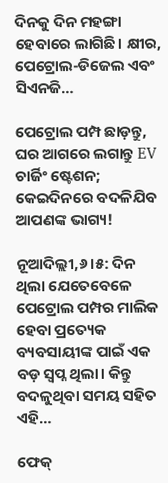ଦିନକୁ ଦିନ ମହଙ୍ଗା ହେବାରେ ଲାଗିଛି। କ୍ଷୀର, ପେଟ୍ରୋଲ-ଡିଜେଲ ଏବଂ ସିଏନଜି…

ପେଟ୍ରୋଲ ପମ୍ପ ଛାଡ଼ନ୍ତୁ, ଘର ଆଗରେ ଲଗାନ୍ତୁ EV ଚାର୍ଜିଂ ଷ୍ଟେଶନ; କେଇଦିନରେ ବଦଳିଯିବ ଆପଣଙ୍କ ଭାଗ୍ୟ!

ନୂଆଦିଲ୍ଲୀ,୬।୫: ଦିନ ଥିଲା ଯେତେବେଳେ ପେଟ୍ରୋଲ ପମ୍ପର ମାଲିକ ହେବା ପ୍ରତ୍ୟେକ ବ୍ୟବସାୟୀଙ୍କ ପାଇଁ ଏକ ବଡ଼ ସ୍ବପ୍ନ ଥିଲା। କିନ୍ତୁ ବଦଳୁଥିବା ସମୟ ସହିତ ଏହି…

ଫେକ୍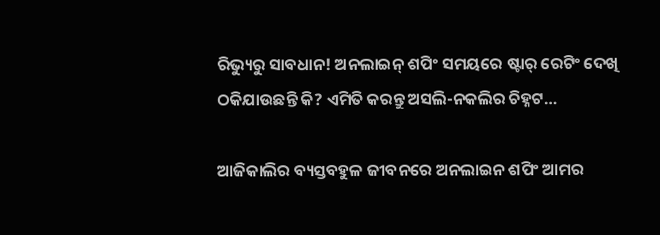ରିଭ୍ୟୁରୁ ସାବଧାନ! ଅନଲାଇନ୍ ଶପିଂ ସମୟରେ ଷ୍ଟାର୍ ରେଟିଂ ଦେଖି ଠକିଯାଉଛନ୍ତି କି? ଏମିତି କରନ୍ତୁ ଅସଲି-ନକଲିର ଚିହ୍ନଟ…

ଆଜିକାଲିର ବ୍ୟସ୍ତବହୁଳ ଜୀବନରେ ଅନଲାଇନ ଶପିଂ ଆମର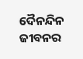ଦୈନନ୍ଦିନ ଜୀବନର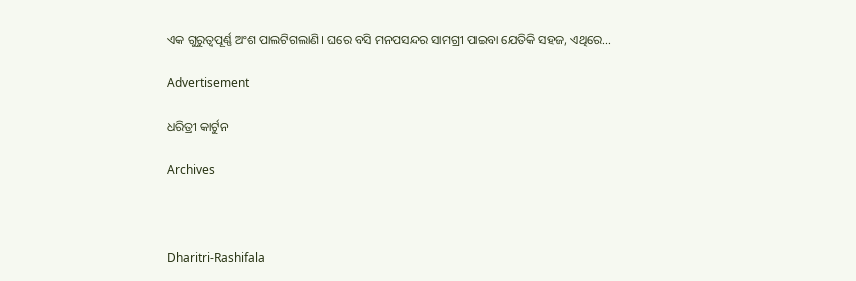ଏକ ଗୁରୁତ୍ୱପୂର୍ଣ୍ଣ ଅଂଶ ପାଲଟିଗଲାଣି। ଘରେ ବସି ମନପସନ୍ଦର ସାମଗ୍ରୀ ପାଇବା ଯେତିକି ସହଜ, ଏଥିରେ…

Advertisement

ଧରିତ୍ରୀ କାର୍ଟୁନ

Archives



Dharitri-Rashifala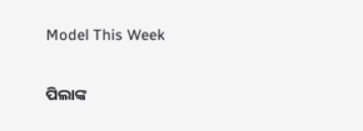Model This Week

ପିଲାଙ୍କ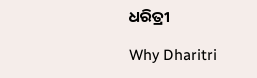ଧରିତ୍ରୀ

Why Dharitri